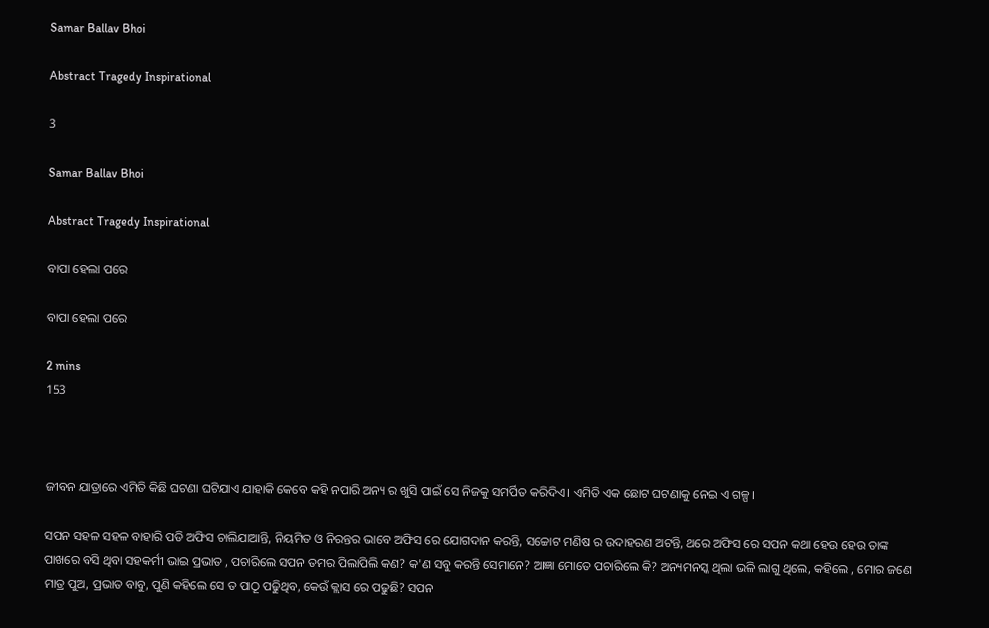Samar Ballav Bhoi

Abstract Tragedy Inspirational

3

Samar Ballav Bhoi

Abstract Tragedy Inspirational

ବାପା ହେଲା ପରେ

ବାପା ହେଲା ପରେ

2 mins
153



ଜୀବନ ଯାତ୍ରାରେ ଏମିତି କିଛି ଘଟଣା ଘଟିଯାଏ ଯାହାକି କେବେ କହି ନପାରି ଅନ୍ୟ ର ଖୁସି ପାଇଁ ସେ ନିଜକୁ ସମର୍ପିତ କରିଦିଏ। ଏମିତି ଏକ ଛୋଟ ଘଟଣାକୁ ନେଇ ଏ ଗଳ୍ପ।

ସପନ ସହଳ ସହଳ ବାହାରି ପଡି ଅଫିସ ଚାଲିଯାଆନ୍ତି, ନିୟମିତ ଓ ନିରନ୍ତର ଭାବେ ଅଫିସ ରେ ଯୋଗଦାନ କରନ୍ତି, ସଚ୍ଚୋଟ ମଣିଷ ର ଉଦାହରଣ ଅଟନ୍ତି, ଥରେ ଅଫିସ ରେ ସପନ କଥା ହେଉ ହେଉ ତାଙ୍କ ପାଖରେ ବସି ଥିବା ସହକର୍ମୀ ଭାଇ ପ୍ରଭାତ , ପଚାରିଲେ ସପନ ତମର ପିଲାପିଲି କଣ? କ'ଣ ସବୁ କରନ୍ତି ସେମାନେ? ଆଜ୍ଞା ମୋତେ ପଚାରିଲେ କି? ଅନ୍ୟମନସ୍କ ଥିଲା ଭଳି ଲାଗୁ ଥିଲେ, କହିଲେ , ମୋର ଜଣେ ମାତ୍ର ପୁଅ, ପ୍ରଭାତ ବାବୁ, ପୁଣି କହିଲେ ସେ ତ ପାଠୂ ପଢୁିଥିବ, କେଉଁ କ୍ଲାସ ରେ ପଢୁଛି? ସପନ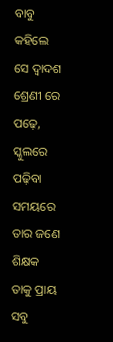ବାବୁ କହିଲେ ସେ ଦ୍ବାଦଶ ଶ୍ରେଣୀ ରେ ପଢ଼େ, ସ୍କୁଲରେ ପଢ଼ିବା ସମୟରେ ତାର ଜଣେ ଶିକ୍ଷକ ତାକୁ ପ୍ରାୟ ସବୁ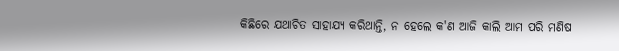କିଛିରେ ଯଥାଚିତ ସାହାଯ୍ୟ କରିଥାନ୍ତି, ନ ହେଲେ କ'ଣ ଆଜି କାଲି ଆମ ପରି ମଣିଷ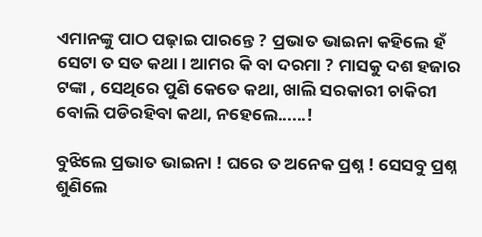ଏମାନଙ୍କୁ ପାଠ ପଢ଼ାଇ ପାରନ୍ତେ ? ପ୍ରଭାତ ଭାଇନା କହିଲେ ହଁ ସେଟା ତ ସତ କଥା। ଆମର କି ବା ଦରମା ? ମାସକୁ ଦଶ ହଜାର ଟଙ୍କା , ସେଥିରେ ପୁଣି କେତେ କଥା, ଖାଲି ସରକାରୀ ଚାକିରୀ ବୋଲି ପଡିରହିବା କଥା, ନହେଲେ......!

ବୁଝିଲେ ପ୍ରଭାତ ଭାଇନା ! ଘରେ ତ ଅନେକ ପ୍ରଶ୍ନ ! ସେସବୁ ପ୍ରଶ୍ନ ଶୁଣିଲେ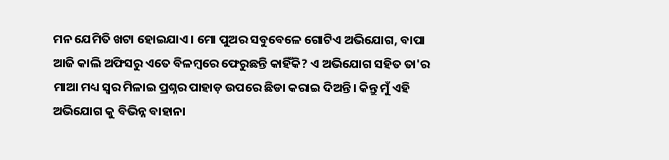ମନ ଯେମିତି ଖଟା ହୋଇଯାଏ। ମୋ ପୁଅର ସବୁବେଳେ ଗୋଟିଏ ଅଭିଯୋଗ, ବାପା ଆଜି କାଲି ଅଫିସରୁ ଏତେ ବିଳମ୍ବରେ ଫେରୁଛନ୍ତି କାହିଁକି? ଏ ଅଭିଯୋଗ ସହିତ ତା'ର ମାଆ ମଧ୍ୟ ସ୍ୱର ମିଳାଇ ପ୍ରଶ୍ନର ପାହାଡ଼ ଉପରେ ଛିଡା କରାଇ ଦିଅନ୍ତି। କିନ୍ତୁ ମୁଁ ଏହି ଅଭିଯୋଗ କୁ ବିଭିନ୍ନ ବାହାନା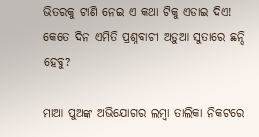ଭିତରକୁ ଟାଣି ନେଇ ଏ କଥା ଟିକୁ ଏଡାଇ ଦିଏ! କେତେ ଦିନ ଏମିତି ପ୍ରଶ୍ନବାଚୀ ଅଡ଼ୁଆ ସୁତାରେ ଛନ୍ଦି ହେବୁ?

ମାଆ ପୁଅଙ୍କ ଅଭିଯୋଗର ଲମ୍ବା ତାଲିକା ନିକଟରେ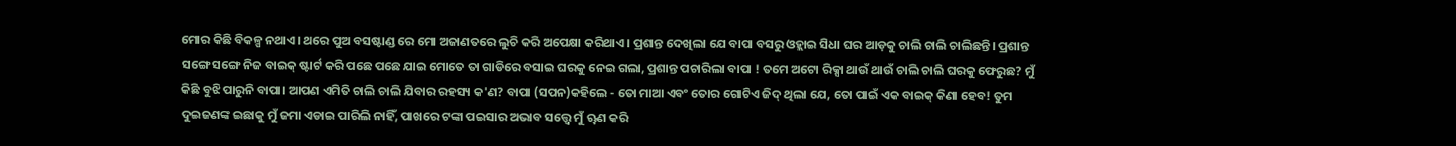ମୋର କିଛି ବିକଳ୍ପ ନଥାଏ। ଥରେ ପୁଅ ବସଷ୍ଟାଣ୍ଡ ରେ ମୋ ଅଜାଣତରେ ଲୁଚି କରି ଅପେକ୍ଷା କରିଥାଏ। ପ୍ରଶାନ୍ତ ଦେଖିଲା ଯେ ବାପା ବସରୁ ଓହ୍ଲାଇ ସିଧା ଘର ଆଡ଼କୁ ଚାଲି ଚାଲି ଚାଲିଛନ୍ତି। ପ୍ରଶାନ୍ତ ସଙ୍ଗେ ସଙ୍ଗେ ନିଜ ବାଇକ୍ ଷ୍ଟାର୍ଟ କରି ପଛେ ପଛେ ଯାଇ ମୋତେ ତା ଗାଡିରେ ବସାଇ ଘରକୁ ନେଇ ଗଲା, ପ୍ରଶାନ୍ତ ପଚାରିଲା ବାପା ! ତମେ ଅଟୋ ରିକ୍ସା ଥାଉଁ ଥାଉଁ ଚାଲି ଚାଲି ଘରକୁ ଫେରୁଛ? ମୁଁ କିଛି ବୁଝି ପାରୁନି ବାପା। ଆପଣ ଏମିତି ଚାଲି ଚାଲି ଯିବାର ରହସ୍ୟ କ'ଣ? ବାପା (ସପନ)କହିଲେ - ତୋ ମାଆ ଏବଂ ତୋର ଗୋଟିଏ ଜିଦ୍ ଥିଲା ଯେ, ତୋ ପାଇଁ ଏକ ବାଇକ୍ କିଣା ହେବ! ତୁମ ଦୁଇଜଣଙ୍କ ଇଛାକୁ ମୁଁ ଜମା ଏଡାଇ ପାରିଲି ନାହିଁ, ପାଖରେ ଟଙ୍କା ପଇସାର ଅଭାବ ସତ୍ତ୍ୱେ ମୁଁ ୠଣ କରି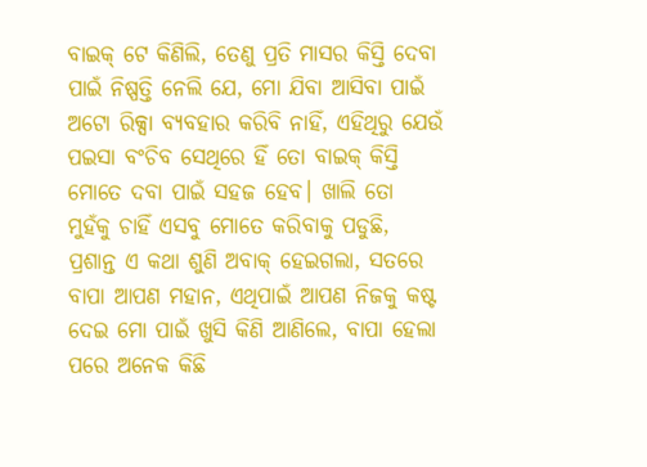ବାଇକ୍ ଟେ କିଣିଲି, ତେଣୁ ପ୍ରତି ମାସର କିସ୍ତି ଦେବା ପାଇଁ ନିଷ୍ପତ୍ତି ନେଲି ଯେ, ମୋ ଯିବା ଆସିବା ପାଇଁ ଅଟୋ ରିକ୍ସା ବ୍ୟବହାର କରିବି ନାହିଁ, ଏହିଥିରୁ ଯେଉଁ ପଇସା ବଂଚିବ ସେଥିରେ ହିଁ ତୋ ବାଇକ୍ କିସ୍ତି ମୋତେ ଦବା ପାଇଁ ସହଜ ହେବ। ଖାଲି ତୋ ମୁହଁକୁ ଚାହିଁ ଏସବୁ ମୋତେ କରିବାକୁ ପଡୁଛି, ପ୍ରଶାନ୍ତ ଏ କଥା ଶୁଣି ଅବାକ୍ ହେଇଗଲା, ସତରେ ବାପା ଆପଣ ମହାନ, ଏଥିପାଇଁ ଆପଣ ନିଜକୁ କଷ୍ଟ ଦେଇ ମୋ ପାଇଁ ଖୁସି କିଣି ଆଣିଲେ, ବାପା ହେଲା ପରେ ଅନେକ କିଛି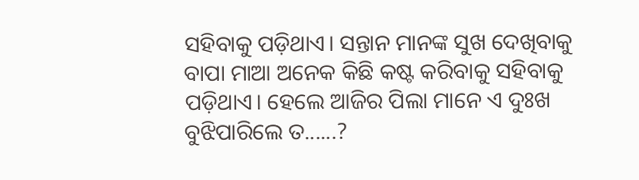ସହିବାକୁ ପଡ଼ିଥାଏ। ସନ୍ତାନ ମାନଙ୍କ ସୁଖ ଦେଖିବାକୁ ବାପା ମାଆ ଅନେକ କିଛି କଷ୍ଟ କରିବାକୁ ସହିବାକୁ ପଡ଼ିଥାଏ। ହେଲେ ଆଜିର ପିଲା ମାନେ ଏ ଦୁଃଖ ବୁଝିପାରିଲେ ତ......?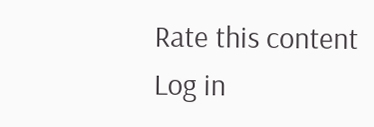Rate this content
Log in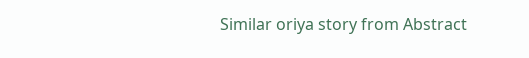Similar oriya story from Abstract